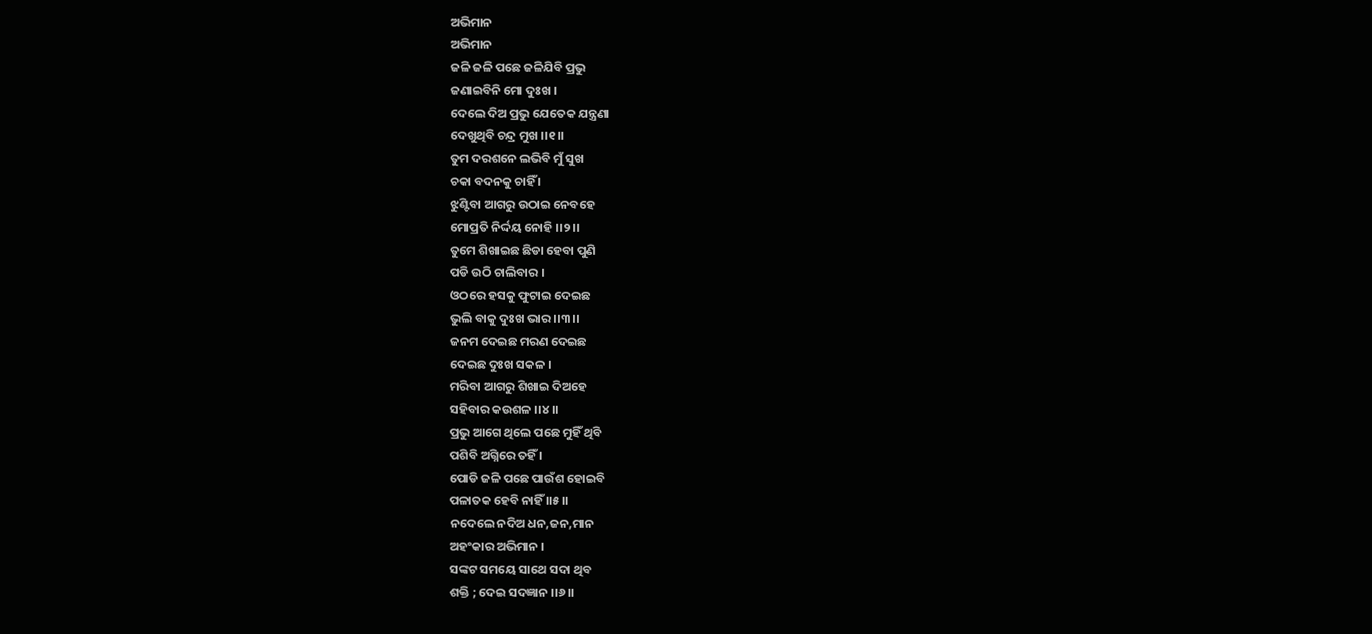ଅଭିମାନ
ଅଭିମାନ
ଜଳି ଜଳି ପଛେ ଜଳିଯିବି ପ୍ରଭୁ
ଜଣାଇବିନି ମୋ ଦୁଃଖ ।
ଦେଲେ ଦିଅ ପ୍ରଭୁ ଯେତେକ ଯନ୍ତ୍ରଣା
ଦେଖୁଥିବି ଚନ୍ଦ୍ର ମୁଖ ।।୧।।
ତୁମ ଦରଶନେ ଲଭିବି ମୁଁ ସୁଖ
ଚକା ବଦନକୁ ଚାହିଁ ।
ଝୁଣ୍ଟିବା ଆଗରୁ ଉଠାଇ ନେବହେ
ମୋପ୍ରତି ନିର୍ଦ୍ଦୟ ନୋହି ।।୨।।
ତୁମେ ଶିଖାଇଛ ଛିଡା ହେବା ପୁଣି
ପଡି ଉଠି ଚାଲିବାର ।
ଓଠରେ ହସକୁ ଫୁଟାଇ ଦେଇଛ
ଭୁଲି ବାକୁ ଦୁଃଖ ଭାର ।।୩।।
ଜନମ ଦେଇଛ ମରଣ ଦେଇଛ
ଦେଇଛ ଦୁଃଖ ସକଳ ।
ମରିବା ଆଗରୁ ଶିଖାଇ ଦିଅହେ
ସହିବାର କଉଶଳ ।।୪।।
ପ୍ରଭୁ ଆଗେ ଥିଲେ ପଛେ ମୁହିଁ ଥିବି
ପଶିବି ଅଗ୍ନିରେ ତହିଁ ।
ପୋଡି ଜଳି ପଛେ ପାଉଁଶ ହୋଇବି
ପଳାତକ ହେବି ନାହିଁ ।।୫।।
ନଦେଲେ ନଦିଅ ଧନ,ଜନ,ମାନ
ଅହଂକାର ଅଭିମାନ ।
ସଙ୍କଟ ସମୟେ ସାଥେ ସଦା ଥିବ
ଶକ୍ତି ; ଦେଇ ସଦଜ୍ଞାନ ।।୬।।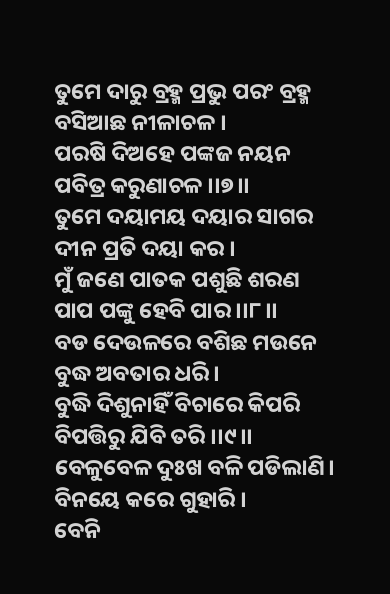ତୁମେ ଦାରୁ ବ୍ରହ୍ମ ପ୍ରଭୁ ପରଂ ବ୍ରହ୍ମ
ବସିଆଛ ନୀଳାଚଳ ।
ପରଷି ଦିଅହେ ପଙ୍କଜ ନୟନ
ପବିତ୍ର କରୁଣାଚଳ ।।୭।।
ତୁମେ ଦୟାମୟ ଦୟାର ସାଗର
ଦୀନ ପ୍ରତି ଦୟା କର ।
ମୁଁ ଜଣେ ପାତକ ପଶୁଛି ଶରଣ
ପାପ ପଙ୍କୁ ହେବି ପାର ।।୮।।
ବଡ ଦେଉଳରେ ବଶିଛ ମଉନେ
ବୁଦ୍ଧ ଅବତାର ଧରି ।
ବୁଦ୍ଧି ଦିଶୁନାହିଁ ବିଚାରେ କିପରି
ବିପତ୍ତିରୁ ଯିବି ତରି ।।୯।।
ବେଳୁବେଳ ଦୁଃଖ ବଳି ପଡିଲାଣି।
ବିନୟେ କରେ ଗୁହାରି ।
ବେନି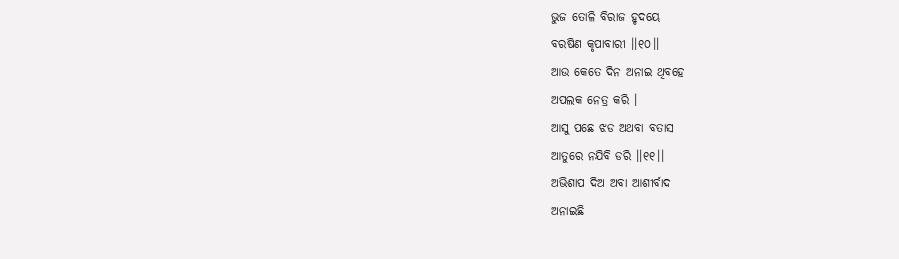ଭୁଜ ତୋଳି ବିରାଜ ହୃଦୟେ
ବରଷିଣ କୃପାବାରୀ ।।୧୦।।
ଆଉ କେତେ ଦିନ ଅନାଇ ଥିବହେ
ଅପଲକ ନେତ୍ର କରି ।
ଆସୁ ପଛେ ଝଡ ଅଥବା ବତାସ
ଆତୁରେ ନଯିବି ଡରି ।।୧୧।।
ଅଭିଶାପ ଦିଅ ଅବା ଆଶୀର୍ବାଦ
ଅନାଇଛି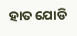ହାତ ଯୋଡି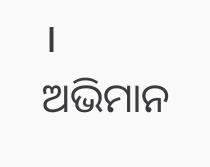।
ଅଭିମାନ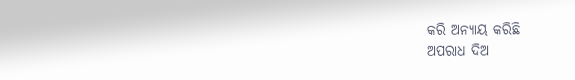କରି ଅନ୍ୟାୟ କରିଛି
ଅପରାଧ ଦିଅ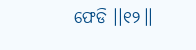ଫେଡି ।।୧୨।।